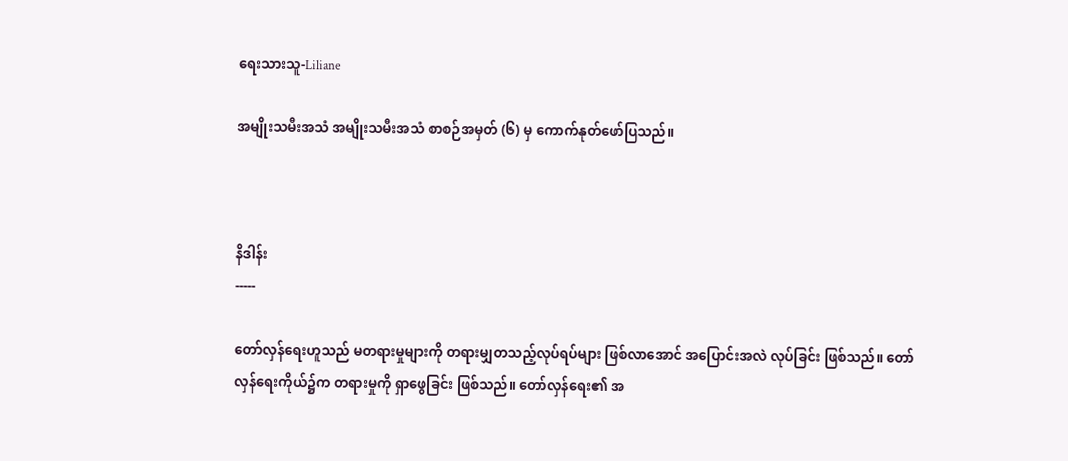ရေးသားသူ-Liliane

အမျိုးသမီးအသံ အမျိုးသမီးအသံ စာစဉ်အမှတ် (၆) မှ ကောက်နုတ်ဖော်ပြသည်။



နိဒါန်း
-----

တော်လှန်ရေးဟူသည် မတရားမှုများကို တရားမျှတသည့်လုပ်ရပ်များ ဖြစ်လာအောင် အပြောင်းအလဲ လုပ်ခြင်း ဖြစ်သည်။ တော်လှန်ရေးကိုယ်၌က တရားမှုကို ရှာဖွေခြင်း ဖြစ်သည်။ တော်လှန်ရေး၏ အ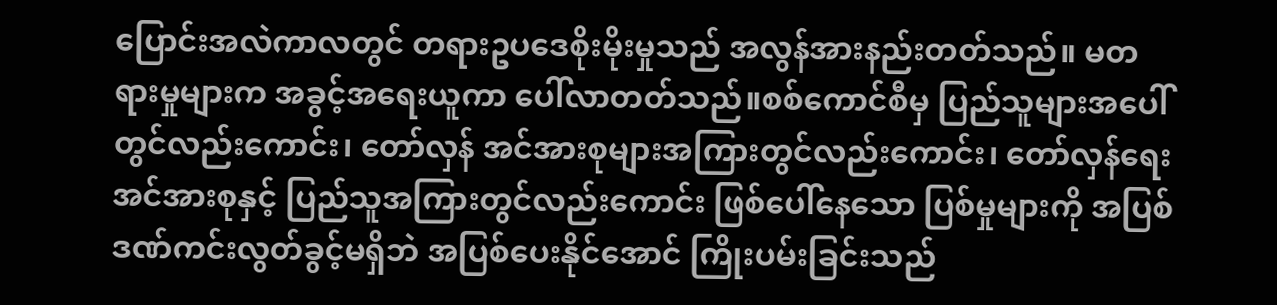ပြောင်းအလဲကာလတွင် တရားဥပဒေစိုးမိုးမှုသည် အလွန်အားနည်းတတ်သည်။ မတရားမှုများက အခွင့်အရေးယူကာ ပေါ်လာတတ်သည်။စစ်ကောင်စီမှ ပြည်သူများအပေါ်တွင်လည်းကောင်း၊ တော်လှန် အင်အားစုများအကြားတွင်လည်းကောင်း၊ တော်လှန်ရေးအင်အားစုနှင့် ပြည်သူအကြားတွင်လည်းကောင်း ဖြစ်ပေါ်နေသော ပြစ်မှုများကို အပြစ်ဒဏ်ကင်းလွတ်ခွင့်မရှိဘဲ အပြစ်ပေးနိုင်အောင် ကြိုးပမ်းခြင်းသည်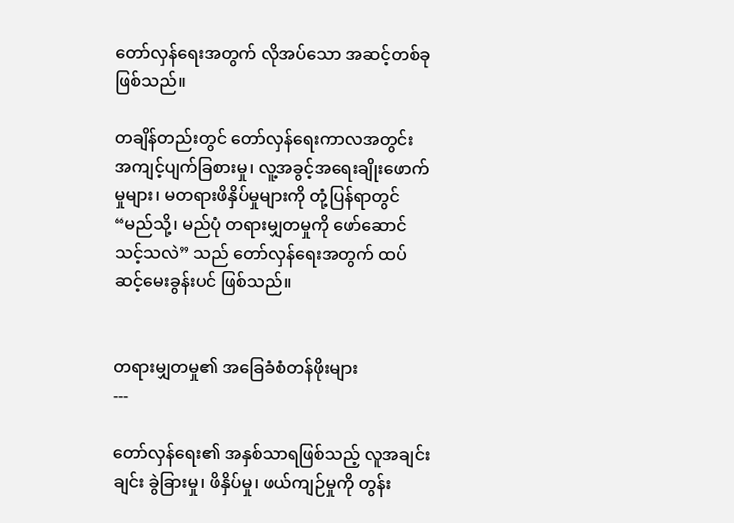တော်လှန်ရေးအတွက် လိုအပ်သော အဆင့်တစ်ခု ဖြစ်သည်။

တချိန်တည်းတွင် တော်လှန်ရေးကာလအတွင်း အကျင့်ပျက်ခြစားမှု၊ လူ့အခွင့်အရေးချိုးဖောက်မှုများ၊ မတရားဖိနှိပ်မှုများကို တုံ့ပြန်ရာတွင် “မည်သို့၊ မည်ပုံ တရားမျှတမှုကို ဖော်ဆောင်သင့်သလဲ” သည် တော်လှန်ရေးအတွက် ထပ်ဆင့်မေးခွန်းပင် ဖြစ်သည်။


တရားမျှတမှု၏ အခြေခံစံတန်ဖိုးများ
---

တော်လှန်ရေး၏ အနှစ်သာရဖြစ်သည့် လူအချင်းချင်း ခွဲခြားမှု၊ ဖိနှိပ်မှု၊ ဖယ်ကျဉ်မှုကို တွန်း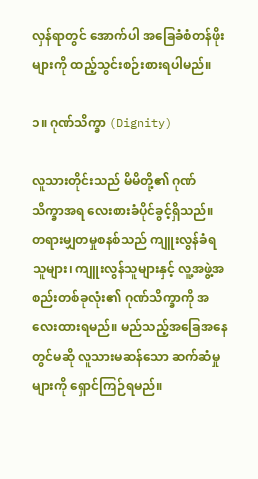လှန်ရာတွင် အောက်ပါ အခြေခံစံတန်ဖိုးများကို ထည့်သွင်းစဉ်းစားရပါမည်။

၁။ ဂုဏ်သိက္ခာ (Dignity)

လူသားတိုင်းသည် မိမိတို့၏ ဂုဏ်သိက္ခာအရ လေးစားခံပိုင်ခွင့်ရှိသည်။ တရားမျှတမှုစနစ်သည် ကျူးလွန်ခံရသူများ၊ ကျူးလွန်သူများနှင့် လူ့အဖွဲ့အစည်းတစ်ခုလုံး၏ ဂုဏ်သိက္ခာကို အလေးထားရမည်။ မည်သည့်အခြေအနေတွင်မဆို လူသားမဆန်သော ဆက်ဆံမှုများကို ရှောင်ကြဉ်ရမည်။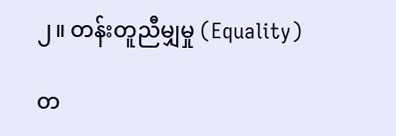၂။ တန်းတူညီမျှမှု (Equality)

တ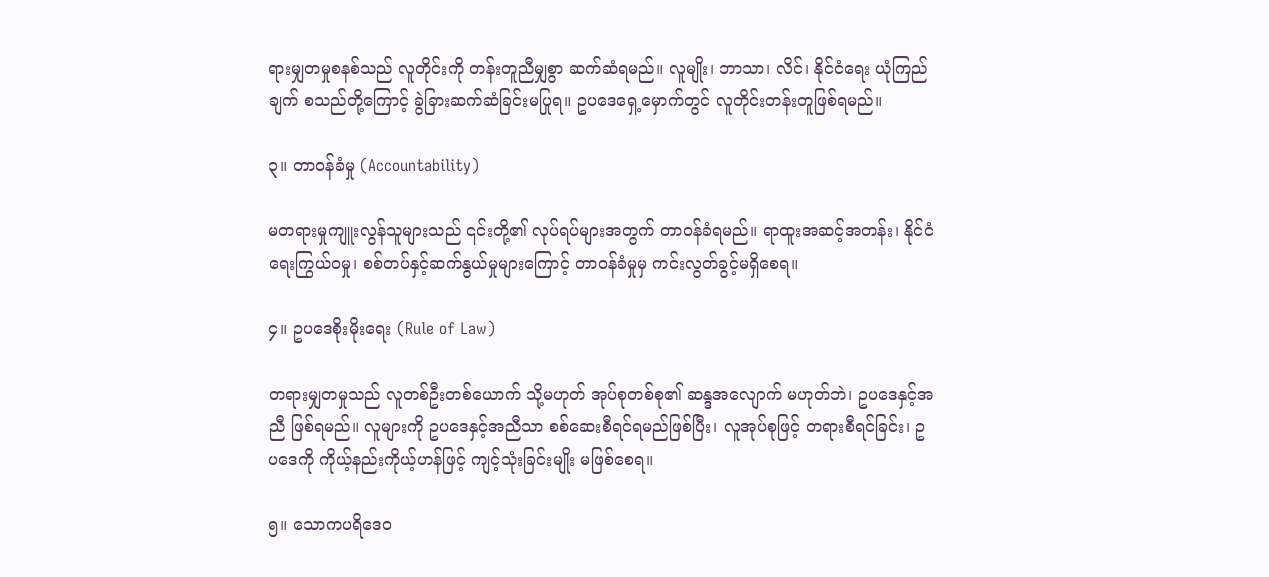ရားမျှတမှုစနစ်သည် လူတိုင်းကို တန်းတူညီမျှစွာ ဆက်ဆံရမည်။ လူမျိုး၊ ဘာသာ၊ လိင်၊ နိုင်ငံရေး ယုံကြည်ချက် စသည်တို့ကြောင့် ခွဲခြားဆက်ဆံခြင်းမပြုရ။ ဥပဒေရှေ့မှောက်တွင် လူတိုင်းတန်းတူဖြစ်ရမည်။

၃။ တာဝန်ခံမှု (Accountability)

မတရားမှုကျူးလွန်သူများသည် ၎င်းတို့၏ လုပ်ရပ်များအတွက် တာဝန်ခံရမည်။ ရာထူးအဆင့်အတန်း၊ နိုင်ငံရေးကြွယ်ဝမှု၊ စစ်တပ်နှင့်ဆက်နွယ်မှုများကြောင့် တာဝန်ခံမှုမှ ကင်းလွတ်ခွင့်မရှိစေရ။

၄။ ဥပဒေစိုးမိုးရေး (Rule of Law)

တရားမျှတမှုသည် လူတစ်ဦးတစ်ယောက် သို့မဟုတ် အုပ်စုတစ်စု၏ ဆန္ဒအလျောက် မဟုတ်ဘဲ၊ ဥပဒေနှင့်အညီ ဖြစ်ရမည်။ လူများကို ဥပဒေနှင့်အညီသာ စစ်ဆေးစီရင်ရမည်ဖြစ်ပြီး၊ လူအုပ်စုဖြင့် တရားစီရင်ခြင်း၊ ဥပဒေကို ကိုယ့်နည်းကိုယ့်ဟန်ဖြင့် ကျင့်သုံးခြင်းမျိုး မဖြစ်စေရ။

၅။ သောကပရိဒေဝ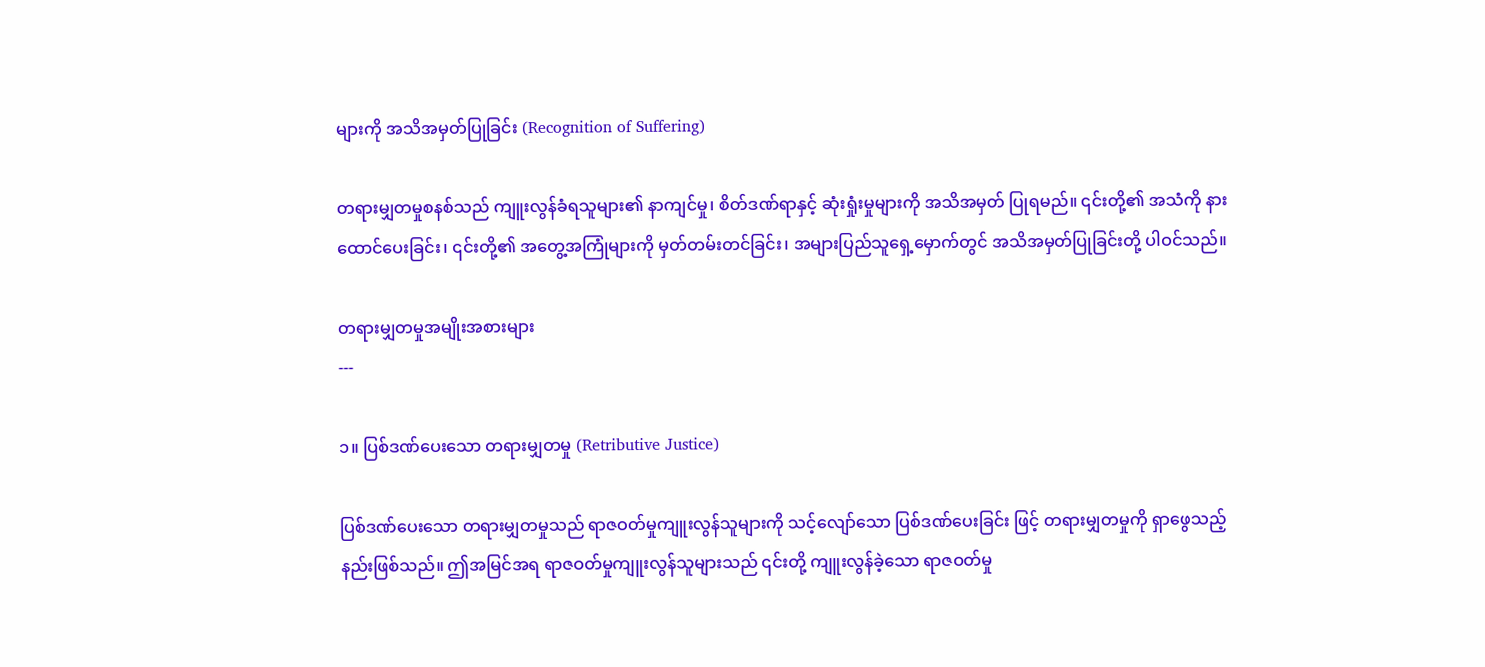များကို အသိအမှတ်ပြုခြင်း (Recognition of Suffering)

တရားမျှတမှုစနစ်သည် ကျူးလွန်ခံရသူများ၏ နာကျင်မှု၊ စိတ်ဒဏ်ရာနှင့် ဆုံးရှုံးမှုများကို အသိအမှတ် ပြုရမည်။ ၎င်းတို့၏ အသံကို နားထောင်ပေးခြင်း၊ ၎င်းတို့၏ အတွေ့အကြုံများကို မှတ်တမ်းတင်ခြင်း၊ အများပြည်သူရှေ့မှောက်တွင် အသိအမှတ်ပြုခြင်းတို့ ပါဝင်သည်။

တရားမျှတမှုအမျိုးအစားများ
---

၁။ ပြစ်ဒဏ်ပေးသော တရားမျှတမှု (Retributive Justice)

ပြစ်ဒဏ်ပေးသော တရားမျှတမှုသည် ရာဇဝတ်မှုကျူးလွန်သူများကို သင့်လျော်သော ပြစ်ဒဏ်ပေးခြင်း ဖြင့် တရားမျှတမှုကို ရှာဖွေသည့်နည်းဖြစ်သည်။ ဤအမြင်အရ ရာဇဝတ်မှုကျူးလွန်သူများသည် ၎င်းတို့ ကျူးလွန်ခဲ့သော ရာဇဝတ်မှု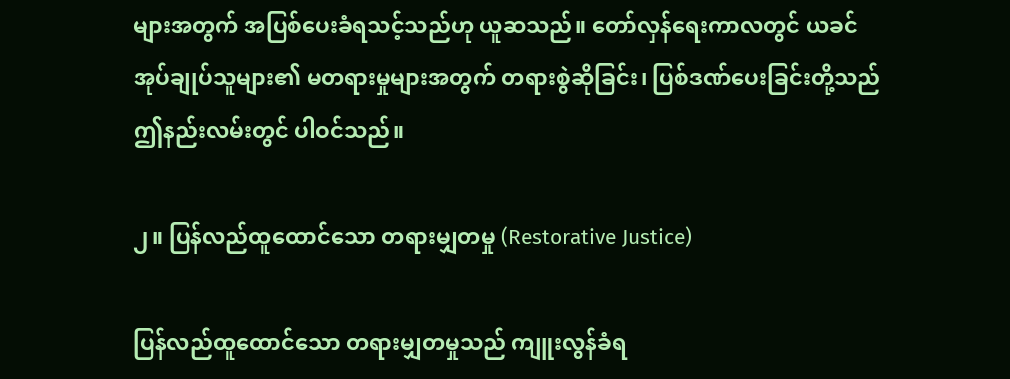များအတွက် အပြစ်ပေးခံရသင့်သည်ဟု ယူဆသည်။ တော်လှန်ရေးကာလတွင် ယခင်အုပ်ချုပ်သူများ၏ မတရားမှုများအတွက် တရားစွဲဆိုခြင်း၊ ပြစ်ဒဏ်ပေးခြင်းတို့သည် ဤနည်းလမ်းတွင် ပါဝင်သည်။

၂။ ပြန်လည်ထူထောင်သော တရားမျှတမှု (Restorative Justice)

ပြန်လည်ထူထောင်သော တရားမျှတမှုသည် ကျူးလွန်ခံရ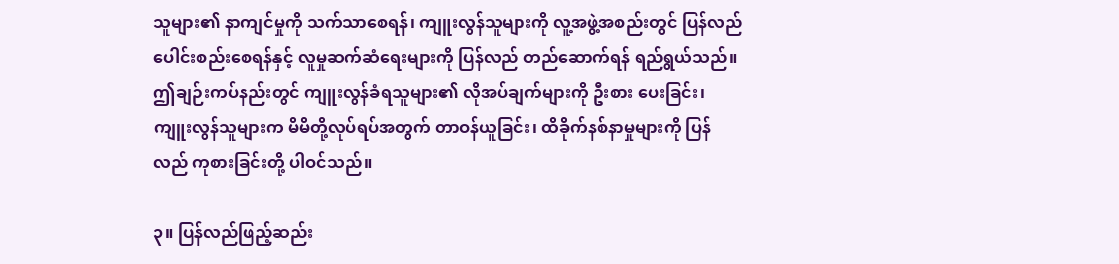သူများ၏ နာကျင်မှုကို သက်သာစေရန်၊ ကျူးလွန်သူများကို လူ့အဖွဲ့အစည်းတွင် ပြန်လည်ပေါင်းစည်းစေရန်နှင့် လူမှုဆက်ဆံရေးများကို ပြန်လည် တည်ဆောက်ရန် ရည်ရွယ်သည်။ ဤချဉ်းကပ်နည်းတွင် ကျူးလွန်ခံရသူများ၏ လိုအပ်ချက်များကို ဦးစား ပေးခြင်း၊ ကျူးလွန်သူများက မိမိတို့လုပ်ရပ်အတွက် တာဝန်ယူခြင်း၊ ထိခိုက်နစ်နာမှုများကို ပြန်လည် ကုစားခြင်းတို့ ပါဝင်သည်။

၃။ ပြန်လည်ဖြည့်ဆည်း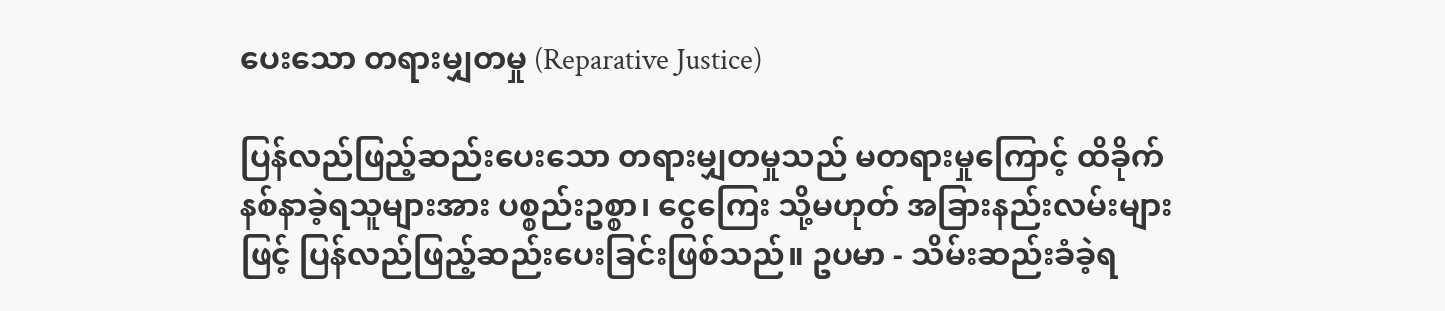ပေးသော တရားမျှတမှု (Reparative Justice)

ပြန်လည်ဖြည့်ဆည်းပေးသော တရားမျှတမှုသည် မတရားမှုကြောင့် ထိခိုက်နစ်နာခဲ့ရသူများအား ပစ္စည်းဥစ္စာ၊ ငွေကြေး သို့မဟုတ် အခြားနည်းလမ်းများဖြင့် ပြန်လည်ဖြည့်ဆည်းပေးခြင်းဖြစ်သည်။ ဥပမာ - သိမ်းဆည်းခံခဲ့ရ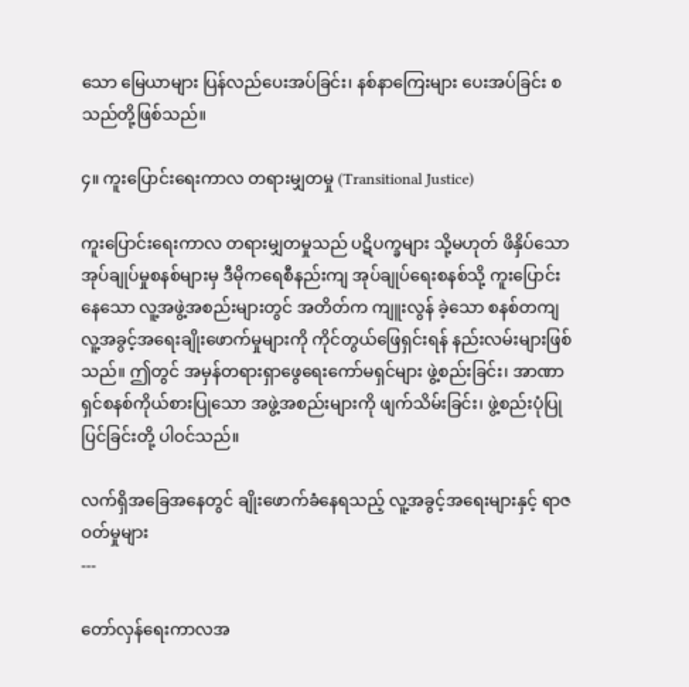သော မြေယာများ ပြန်လည်ပေးအပ်ခြင်း၊ နစ်နာကြေးများ ပေးအပ်ခြင်း စသည်တို့ဖြစ်သည်။

၄။ ကူးပြောင်းရေးကာလ တရားမျှတမှု (Transitional Justice)

ကူးပြောင်းရေးကာလ တရားမျှတမှုသည် ပဋိပက္ခများ သို့မဟုတ် ဖိနှိပ်သော အုပ်ချုပ်မှုစနစ်များမှ ဒီမိုကရေစီနည်းကျ အုပ်ချုပ်ရေးစနစ်သို့ ကူးပြောင်းနေသော လူ့အဖွဲ့အစည်းများတွင် အတိတ်က ကျူးလွန် ခဲ့သော စနစ်တကျ လူ့အခွင့်အရေးချိုးဖောက်မှုများကို ကိုင်တွယ်ဖြေရှင်းရန် နည်းလမ်းများဖြစ်သည်။ ဤတွင် အမှန်တရားရှာဖွေရေးကော်မရှင်များ ဖွဲ့စည်းခြင်း၊ အာဏာရှင်စနစ်ကိုယ်စားပြုသော အဖွဲ့အစည်းများကို ဖျက်သိမ်းခြင်း၊ ဖွဲ့စည်းပုံပြုပြင်ခြင်းတို့ ပါဝင်သည်။

လက်ရှိအခြေအနေတွင် ချိုးဖောက်ခံနေရသည့် လူ့အခွင့်အရေးများနှင့် ရာဇဝတ်မှုများ
---

တော်လှန်ရေးကာလအ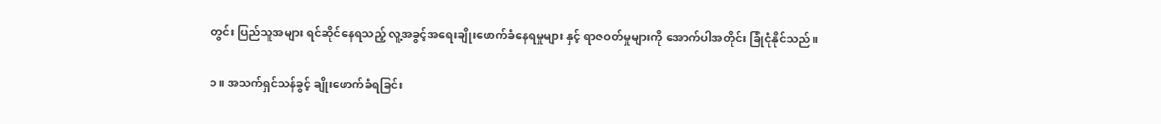တွင်း ပြည်သူအများ ရင်ဆိုင်နေရသည့် လူ့အခွင့်အရေးချိုးဖောက်ခံနေရမှုများ နှင့် ရာဇဝတ်မှုများကို အောက်ပါအတိုင်း ခြုံငုံနိုင်သည်။

၁။ အသက်ရှင်သန်ခွင့် ချိုးဖောက်ခံရခြင်း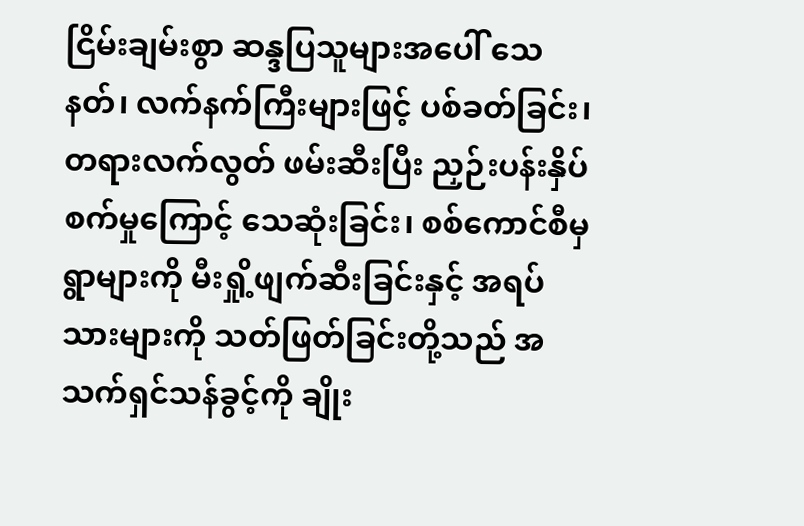ငြိမ်းချမ်းစွာ ဆန္ဒပြသူများအပေါ် သေနတ်၊ လက်နက်ကြီးများဖြင့် ပစ်ခတ်ခြင်း၊ တရားလက်လွတ် ဖမ်းဆီးပြီး ညှဉ်းပန်းနှိပ်စက်မှုကြောင့် သေဆုံးခြင်း၊ စစ်ကောင်စီမှ ရွာများကို မီးရှို့ဖျက်ဆီးခြင်းနှင့် အရပ်သားများကို သတ်ဖြတ်ခြင်းတို့သည် အသက်ရှင်သန်ခွင့်ကို ချိုး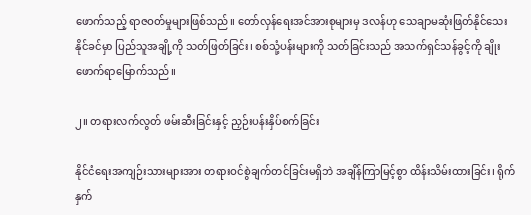ဖောက်သည့် ရာဇဝတ်မှုများဖြစ်သည်။ တော်လှန်ရေးအင်အားစုများမှ ဒလန်ဟု သေချာမဆုံးဖြတ်နိုင်သေးနိုင်ခင်မှာ ပြည်သူအချို့ကို သတ်ဖြတ်ခြင်း၊ စစ်သုံ့ပန်းများကို သတ်ခြင်းသည် အသက်ရှင်သန်ခွင့်ကို ချိုးဖောက်ရာမြောက်သည်။

၂။ တရားလက်လွတ် ဖမ်းဆီးခြင်းနှင့် ညှဉ်းပန်းနှိပ်စက်ခြင်း

နိုင်ငံရေးအကျဉ်းသားများအား တရားဝင်စွဲချက်တင်ခြင်းမရှိဘဲ အချိန်ကြာမြင့်စွာ ထိန်းသိမ်းထားခြင်း၊ ရိုက်နှက်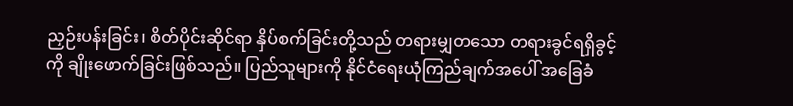ညှဉ်းပန်းခြင်း၊ စိတ်ပိုင်းဆိုင်ရာ နှိပ်စက်ခြင်းတို့သည် တရားမျှတသော တရားခွင်ရရှိခွင့်ကို ချိုးဖောက်ခြင်းဖြစ်သည်။ ပြည်သူများကို နိုင်ငံရေးယုံကြည်ချက်အပေါ် အခြေခံ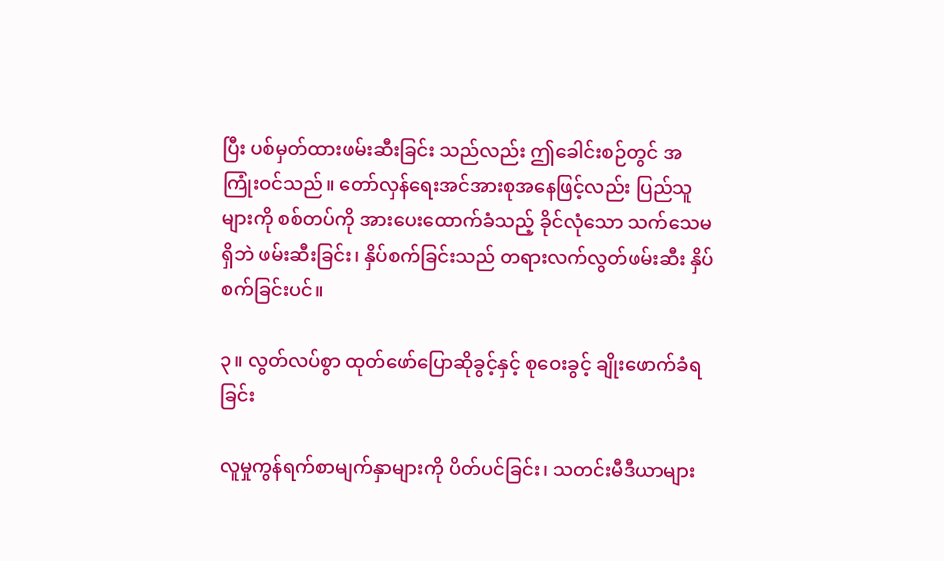ပြီး ပစ်မှတ်ထားဖမ်းဆီးခြင်း သည်လည်း ဤခေါင်းစဉ်တွင် အကြုံးဝင်သည်။ တော်လှန်ရေးအင်အားစုအနေဖြင့်လည်း ပြည်သူများကို စစ်တပ်ကို အားပေးထောက်ခံသည့် ခိုင်လုံသော သက်သေမရှိဘဲ ဖမ်းဆီးခြင်း၊ နှိပ်စက်ခြင်းသည် တရားလက်လွတ်ဖမ်းဆီး နှိပ်စက်ခြင်းပင်။

၃။ လွတ်လပ်စွာ ထုတ်ဖော်ပြောဆိုခွင့်နှင့် စုဝေးခွင့် ချိုးဖောက်ခံရခြင်း

လူမှုကွန်ရက်စာမျက်နှာများကို ပိတ်ပင်ခြင်း၊ သတင်းမီဒီယာများ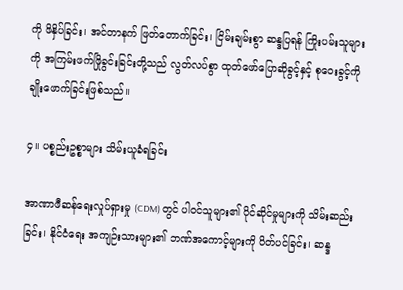ကို ဖိနှိပ်ခြင်း၊ အင်တာနက် ဖြတ်တောက်ခြင်း၊ ငြိမ်းချမ်းစွာ ဆန္ဒပြရန် ကြိုးပမ်းသူများကို အကြမ်းဖက်ဖြိုခွင်းခြင်းတို့သည် လွတ်လပ်စွာ ထုတ်ဖော်ပြောဆိုခွင့်နှင့် စုဝေးခွင့်ကို ချိုးဖောက်ခြင်းဖြစ်သည်။

၄။ ပစ္စည်းဥစ္စာများ သိမ်းယူခံရခြင်း

အာဏာဖီဆန်ရေးလှုပ်ရှားမှု (CDM) တွင် ပါဝင်သူများ၏ ပိုင်ဆိုင်မှုများကို သိမ်းဆည်းခြင်း၊ နိုင်ငံရေး အကျဉ်းသားများ၏ ဘဏ်အကောင့်များကို ပိတ်ပင်ခြင်း၊ ဆန္ဒ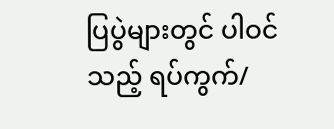ပြပွဲများတွင် ပါဝင်သည့် ရပ်ကွက်/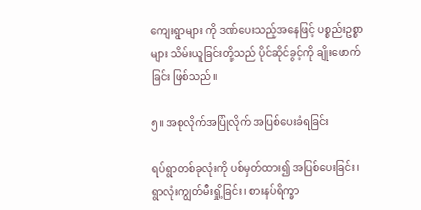ကျေးရွာများ ကို ဒဏ်ပေးသည့်အနေဖြင့် ပစ္စည်းဥစ္စာများ သိမ်းယူခြင်းတို့သည် ပိုင်ဆိုင်ခွင့်ကို ချိုးဖောက်ခြင်း ဖြစ်သည်။

၅။ အစုလိုက်အပြုံလိုက် အပြစ်ပေးခံရခြင်း

ရပ်ရွာတစ်ခုလုံးကို ပစ်မှတ်ထား၍ အပြစ်ပေးခြင်း၊ ရွာလုံးကျွတ်မီးရှို့ခြင်း၊ စားနပ်ရိက္ခာ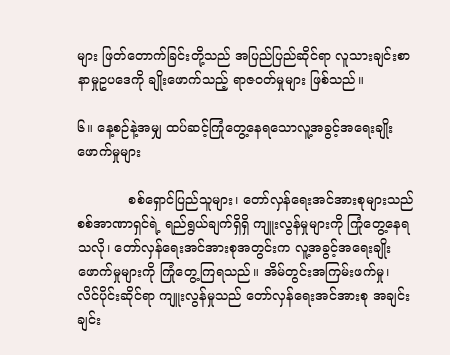များ ဖြတ်တောက်ခြင်းတို့သည် အပြည်ပြည်ဆိုင်ရာ လူသားချင်းစာနာမှုဥပဒေကို ချိုးဖောက်သည့် ရာဇဝတ်မှုများ ဖြစ်သည်။

၆။ နေ့စဉ်နဲ့အမျှ ထပ်ဆင့်ကြုံတွေ့နေရသောလူ့အခွင့်အရေးချိုးဖောက်မှုများ

            စစ်ရှောင်ပြည်သူများ၊ တော်လှန်ရေးအင်အားစုများသည် စစ်အာဏာရှင်ရဲ့ ရည်ရွယ်ချက်ရှိရှိ ကျူးလွန်မှုများကို ကြုံတွေ့နေရသလို၊ တော်လှန်ရေးအင်အားစုအတွင်းက လူ့အခွင့်အရေးချိုးဖောက်မှုများကို ကြုံတွေ့ကြရသည်။ အိမ်တွင်းအကြမ်းဖက်မှု၊ လိင်ပိုင်းဆိုင်ရာ ကျူးလွန်မှုသည် တော်လှန်ရေးအင်အားစု အချင်းချင်း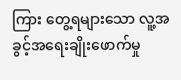ကြား တွေ့ရများသော လူ့အခွင့်အရေးချိုးဖောက်မှု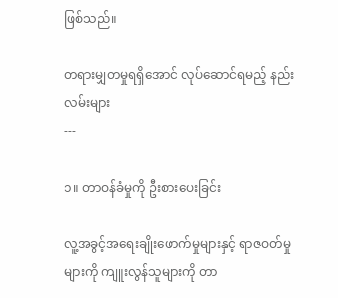ဖြစ်သည်။

တရားမျှတမှုရရှိအောင် လုပ်ဆောင်ရမည့် နည်းလမ်းများ
---

၁။ တာဝန်ခံမှုကို ဦးစားပေးခြင်း

လူ့အခွင့်အရေးချိုးဖောက်မှုများနှင့် ရာဇဝတ်မှုများကို ကျူးလွန်သူများကို တာ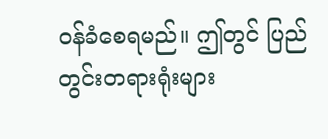ဝန်ခံစေရမည်။ ဤတွင် ပြည်တွင်းတရားရုံးများ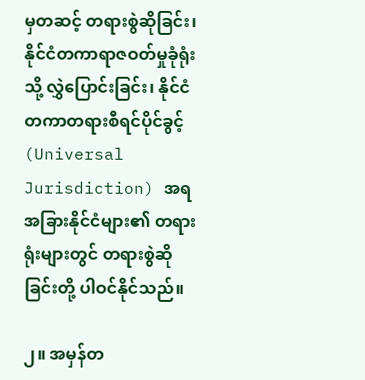မှတဆင့် တရားစွဲဆိုခြင်း၊ နိုင်ငံတကာရာဇဝတ်မှုခုံရုံးသို့ လွှဲပြောင်းခြင်း၊ နိုင်ငံတကာတရားစီရင်ပိုင်ခွင့် (Universal Jurisdiction) အရ အခြားနိုင်ငံများ၏ တရားရုံးများတွင် တရားစွဲဆိုခြင်းတို့ ပါဝင်နိုင်သည်။

၂။ အမှန်တ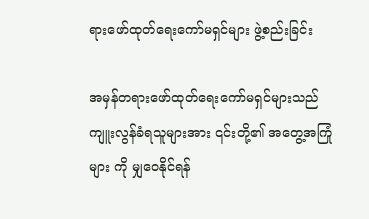ရားဖော်ထုတ်ရေးကော်မရှင်များ ဖွဲ့စည်းခြင်း

အမှန်တရားဖော်ထုတ်ရေးကော်မရှင်များသည် ကျူးလွန်ခံရသူများအား ၎င်းတို့၏ အတွေ့အကြုံများ ကို မျှဝေနိုင်ရန်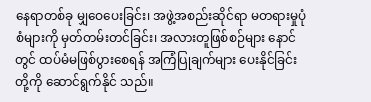နေရာတစ်ခု မျှဝေပေးခြင်း၊ အဖွဲ့အစည်းဆိုင်ရာ မတရားမှုပုံစံများကို မှတ်တမ်းတင်ခြင်း၊ အလားတူဖြစ်စဉ်များ နောင်တွင် ထပ်မံမဖြစ်ပွားစေရန် အကြံပြုချက်များ ပေးနိုင်ခြင်းတို့ကို ဆောင်ရွက်နိုင် သည်။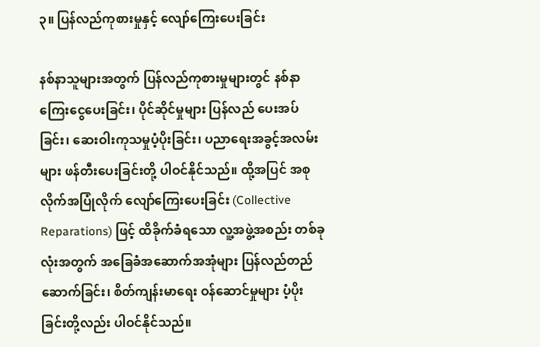၃။ ပြန်လည်ကုစားမှုနှင့် လျော်ကြေးပေးခြင်း

နစ်နာသူများအတွက် ပြန်လည်ကုစားမှုများတွင် နစ်နာကြေးငွေပေးခြင်း၊ ပိုင်ဆိုင်မှုများ ပြန်လည် ပေးအပ်ခြင်း၊ ဆေးဝါးကုသမှုပံ့ပိုးခြင်း၊ ပညာရေးအခွင့်အလမ်းများ ဖန်တီးပေးခြင်းတို့ ပါဝင်နိုင်သည်။ ထို့အပြင် အစုလိုက်အပြုံလိုက် လျော်ကြေးပေးခြင်း (Collective Reparations) ဖြင့် ထိခိုက်ခံရသော လူ့အဖွဲ့အစည်း တစ်ခုလုံးအတွက် အခြေခံအဆောက်အအုံများ ပြန်လည်တည်ဆောက်ခြင်း၊ စိတ်ကျန်းမာရေး ဝန်ဆောင်မှုများ ပံ့ပိုးခြင်းတို့လည်း ပါဝင်နိုင်သည်။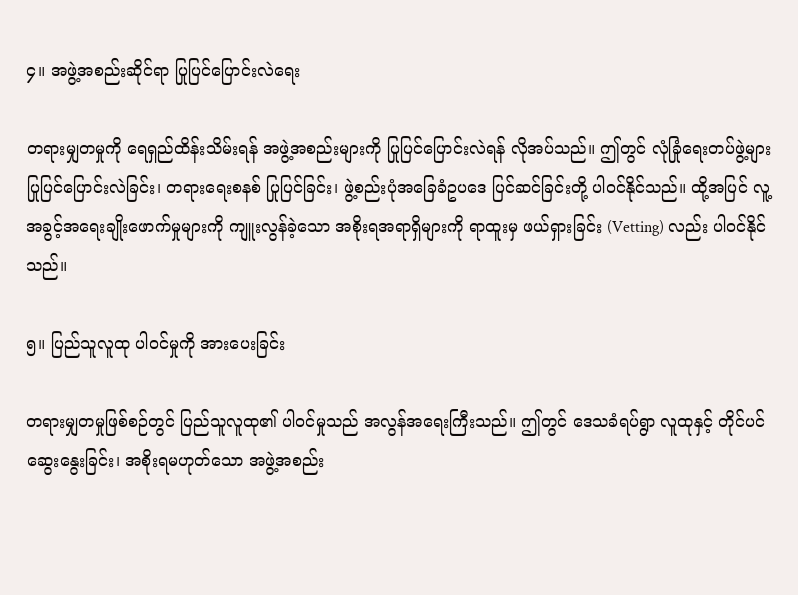၄။ အဖွဲ့အစည်းဆိုင်ရာ ပြုပြင်ပြောင်းလဲရေး

တရားမျှတမှုကို ရေရှည်ထိန်းသိမ်းရန် အဖွဲ့အစည်းများကို ပြုပြင်ပြောင်းလဲရန် လိုအပ်သည်။ ဤတွင် လုံခြုံရေးတပ်ဖွဲ့များ ပြုပြင်ပြောင်းလဲခြင်း၊ တရားရေးစနစ် ပြုပြင်ခြင်း၊ ဖွဲ့စည်းပုံအခြေခံဥပဒေ ပြင်ဆင်ခြင်းတို့ ပါဝင်နိုင်သည်။ ထို့အပြင် လူ့အခွင့်အရေးချိုးဖောက်မှုများကို ကျူးလွန်ခဲ့သော အစိုးရအရာရှိများကို ရာထူးမှ ဖယ်ရှားခြင်း (Vetting) လည်း ပါဝင်နိုင်သည်။

၅။ ပြည်သူလူထု ပါဝင်မှုကို အားပေးခြင်း

တရားမျှတမှုဖြစ်စဉ်တွင် ပြည်သူလူထု၏ ပါဝင်မှုသည် အလွန်အရေးကြီးသည်။ ဤတွင် ဒေသခံရပ်ရွာ လူထုနှင့် တိုင်ပင်ဆွေးနွေးခြင်း၊ အစိုးရမဟုတ်သော အဖွဲ့အစည်း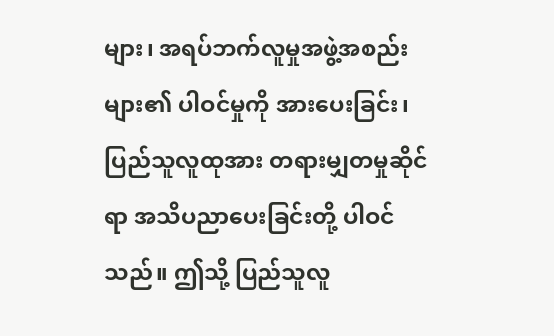များ၊ အရပ်ဘက်လူမှုအဖွဲ့အစည်းများ၏ ပါဝင်မှုကို အားပေးခြင်း၊ ပြည်သူလူထုအား တရားမျှတမှုဆိုင်ရာ အသိပညာပေးခြင်းတို့ ပါဝင်သည်။ ဤသို့ ပြည်သူလူ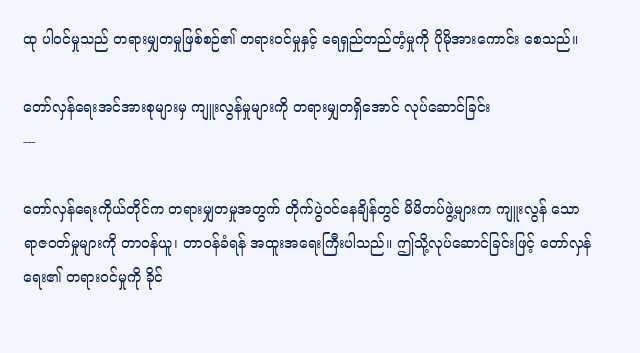ထု ပါဝင်မှုသည် တရားမျှတမှုဖြစ်စဉ်၏ တရားဝင်မှုနှင့် ရေရှည်တည်တံ့မှုကို ပိုမိုအားကောင်း စေသည်။

တော်လှန်ရေးအင်အားစုများမှ ကျူးလွန်မှုများကို တရားမျှတရှိအောင် လုပ်ဆောင်ခြင်း
---

တော်လှန်ရေးကိုယ်တိုင်က တရားမျှတမှုအတွက် တိုက်ပွဲဝင်နေချိန်တွင် မိမိတပ်ဖွဲ့များက ကျူးလွန် သော ရာဇဝတ်မှုများကို တာဝန်ယူ၊ တာဝန်ခံရန် အထူးအရေးကြီးပါသည်။ ဤသို့လုပ်ဆောင်ခြင်းဖြင့် တော်လှန်ရေး၏ တရားဝင်မှုကို ခိုင်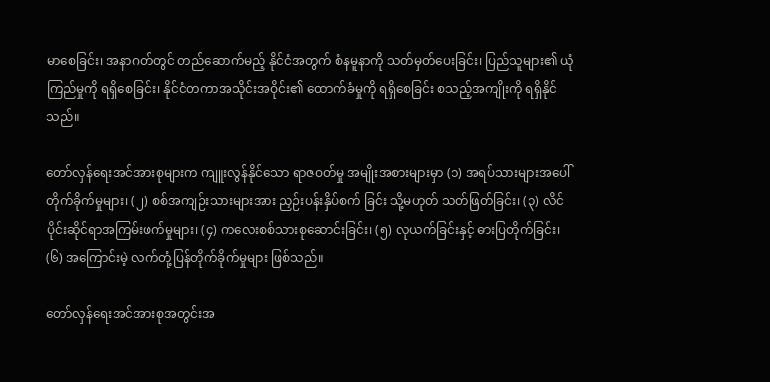မာစေခြင်း၊ အနာဂတ်တွင် တည်ဆောက်မည့် နိုင်ငံအတွက် စံနမူနာကို သတ်မှတ်ပေးခြင်း၊ ပြည်သူများ၏ ယုံကြည်မှုကို ရရှိစေခြင်း၊ နိုင်ငံတကာအသိုင်းအဝိုင်း၏ ထောက်ခံမှုကို ရရှိစေခြင်း စသည့်အကျိုးကို ရရှိနိုင်သည်။

တော်လှန်ရေးအင်အားစုများက ကျူးလွန်နိုင်သော ရာဇဝတ်မှု အမျိုးအစားများမှာ (၁) အရပ်သားများအပေါ် တိုက်ခိုက်မှုများ၊ (၂) စစ်အကျဉ်းသားများအား ညှဉ်းပန်းနှိပ်စက် ခြင်း သို့မဟုတ် သတ်ဖြတ်ခြင်း၊ (၃) လိင်ပိုင်းဆိုင်ရာအကြမ်းဖက်မှုများ၊ (၄) ကလေးစစ်သားစုဆောင်းခြင်း၊ (၅) လုယက်ခြင်းနှင့် ဓားပြတိုက်ခြင်း၊ (၆) အကြောင်းမဲ့ လက်တုံ့ပြန်တိုက်ခိုက်မှုများ ဖြစ်သည်။

တော်လှန်ရေးအင်အားစုအတွင်းအ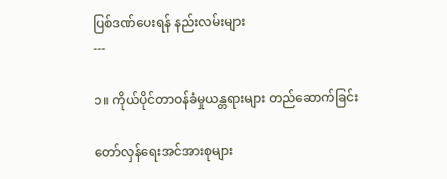ပြစ်ဒဏ်ပေးရန် နည်းလမ်းများ
---

၁။ ကိုယ်ပိုင်တာဝန်ခံမှုယန္တရားများ တည်ဆောက်ခြင်း

တော်လှန်ရေးအင်အားစုများ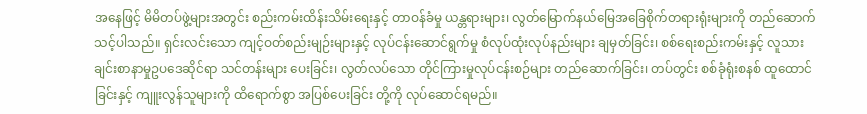အနေဖြင့် မိမိတပ်ဖွဲ့များအတွင်း စည်းကမ်းထိန်းသိမ်းရေးနှင့် တာဝန်ခံမှု ယန္တရားများ၊ လွတ်မြောက်နယ်မြေအခြေစိုက်တရားရုံးများကို တည်ဆောက်သင့်ပါသည်။ ရှင်းလင်းသော ကျင့်ဝတ်စည်းမျဉ်းများနှင့် လုပ်ငန်းဆောင်ရွက်မှု စံလုပ်ထုံးလုပ်နည်းများ ချမှတ်ခြင်း၊ စစ်ရေးစည်းကမ်းနှင့် လူသားချင်းစာနာမှုဥပဒေဆိုင်ရာ သင်တန်းများ ပေးခြင်း၊ လွတ်လပ်သော တိုင်ကြားမှုလုပ်ငန်းစဉ်များ တည်ဆောက်ခြင်း၊ တပ်တွင်း စစ်ခုံရုံးစနစ် ထူထောင်ခြင်းနှင့် ကျူးလွန်သူများကို ထိရောက်စွာ အပြစ်ပေးခြင်း တို့ကို လုပ်ဆောင်ရမည်။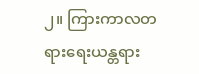၂။ ကြားကာလတရားရေးယန္တရား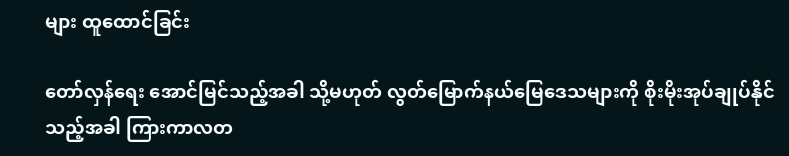များ ထူထောင်ခြင်း

တော်လှန်ရေး အောင်မြင်သည့်အခါ သို့မဟုတ် လွတ်မြောက်နယ်မြေဒေသများကို စိုးမိုးအုပ်ချုပ်နိုင် သည့်အခါ ကြားကာလတ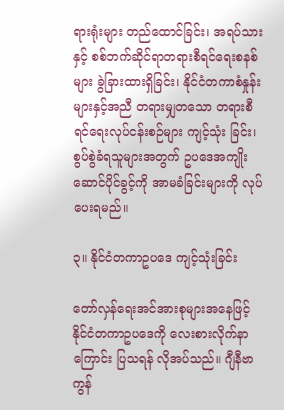ရားရုံးများ တည်ထောင်ခြင်း၊ အရပ်သားနှင့် စစ်ဘက်ဆိုင်ရာတရားစီရင်ရေးစနစ်များ ခွဲခြားထားရှိခြင်း၊ နိုင်ငံတကာစံနှုန်းများနှင့်အညီ တရားမျှတသော တရားစီရင်ရေးလုပ်ငန်းစဉ်များ ကျင့်သုံး ခြင်း၊ စွပ်စွဲခံရသူများအတွက် ဥပဒေအကျိုးဆောင်ပိုင်ခွင့်ကို အာမခံခြင်းများကို လုပ်ပေးရမည်။

၃။ နိုင်ငံတကာဥပဒေ ကျင့်သုံးခြင်း

တော်လှန်ရေးအင်အားစုများအနေဖြင့် နိုင်ငံတကာဥပဒေကို လေးစားလိုက်နာကြောင်း ပြသရန် လိုအပ်သည်။ ဂျီနီဗာကွန်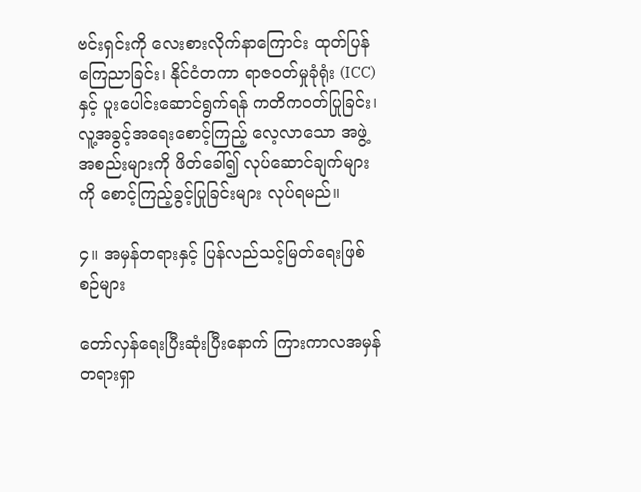ဗင်းရှင်းကို လေးစားလိုက်နာကြောင်း ထုတ်ပြန်ကြေညာခြင်း၊ နိုင်ငံတကာ ရာဇဝတ်မှုခုံရုံး (ICC) နှင့် ပူးပေါင်းဆောင်ရွက်ရန် ကတိကဝတ်ပြုခြင်း၊ လူ့အခွင့်အရေးစောင့်ကြည့် လေ့လာသော အဖွဲ့အစည်းများကို ဖိတ်ခေါ်၍ လုပ်ဆောင်ချက်များကို စောင့်ကြည့်ခွင့်ပြုခြင်းများ လုပ်ရမည်။

၄။ အမှန်တရားနှင့် ပြန်လည်သင့်မြတ်ရေးဖြစ်စဉ်များ

တော်လှန်ရေးပြီးဆုံးပြီးနောက် ကြားကာလအမှန်တရားရှာ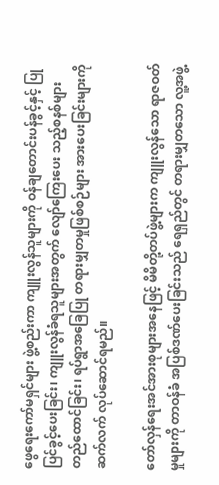ဖွေရေးကော်မရှင်များ ဖွဲ့စည်းကာ ကျူးလွန်သူများကို ဝန်ချတောင်းပန်ခွင့်နှင့် ပြုပြင်ခွင့်ပေးခြင်း၊ ကျူးလွန်ခံရသူများအတွက် လျော်ကြေးပေး သည့်စနစ်များ တည်ထောင်ခြင်း၊ ရပ်ရွာအခြေပြု တရားမျှတမှုဖြစ်စဉ်များ အားပေးခြင်းများကို ဆက်လက် လုပ်ဆောင်ရမည်။

တော်လှန်ရေးအင်အားစုများအနေဖြင့် မိမိတို့တပ်ဖွဲ့များက ကျူးလွန်သော ရာဇဝတ်မှုများကို တာဝန်ခံ အပြစ်ဒဏ်ပေးခြင်းသည် ရေရှည်တွင် တရားမျှတသော လူ့အဖွဲ့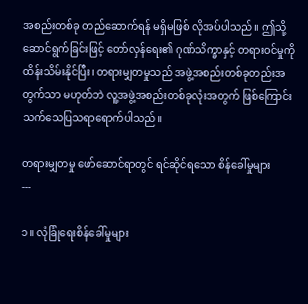အစည်းတစ်ခု တည်ဆောက်ရန် မရှိမဖြစ် လိုအပ်ပါသည်။ ဤသို့ဆောင်ရွက်ခြင်းဖြင့် တော်လှန်ရေး၏ ဂုဏ်သိက္ခာနှင့် တရားဝင်မှုကို ထိန်းသိမ်းနိုင်ပြီး၊ တရားမျှတမှုသည် အဖွဲ့အစည်းတစ်ခုတည်းအတွက်သာ မဟုတ်ဘဲ လူ့အဖွဲ့အစည်းတစ်ခုလုံးအတွက် ဖြစ်ကြောင်း သက်သေပြသရာရောက်ပါသည်။

တရားမျှတမှု ဖော်ဆောင်ရာတွင် ရင်ဆိုင်ရသော စိန်ခေါ်မှုများ
---

၁။ လုံခြုံရေးစိန်ခေါ်မှုများ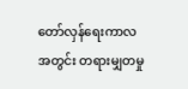တော်လှန်ရေးကာလအတွင်း တရားမျှတမှု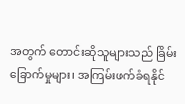အတွက် တောင်းဆိုသူများသည် ခြိမ်းခြောက်မှုများ၊ အကြမ်းဖက်ခံရနိုင်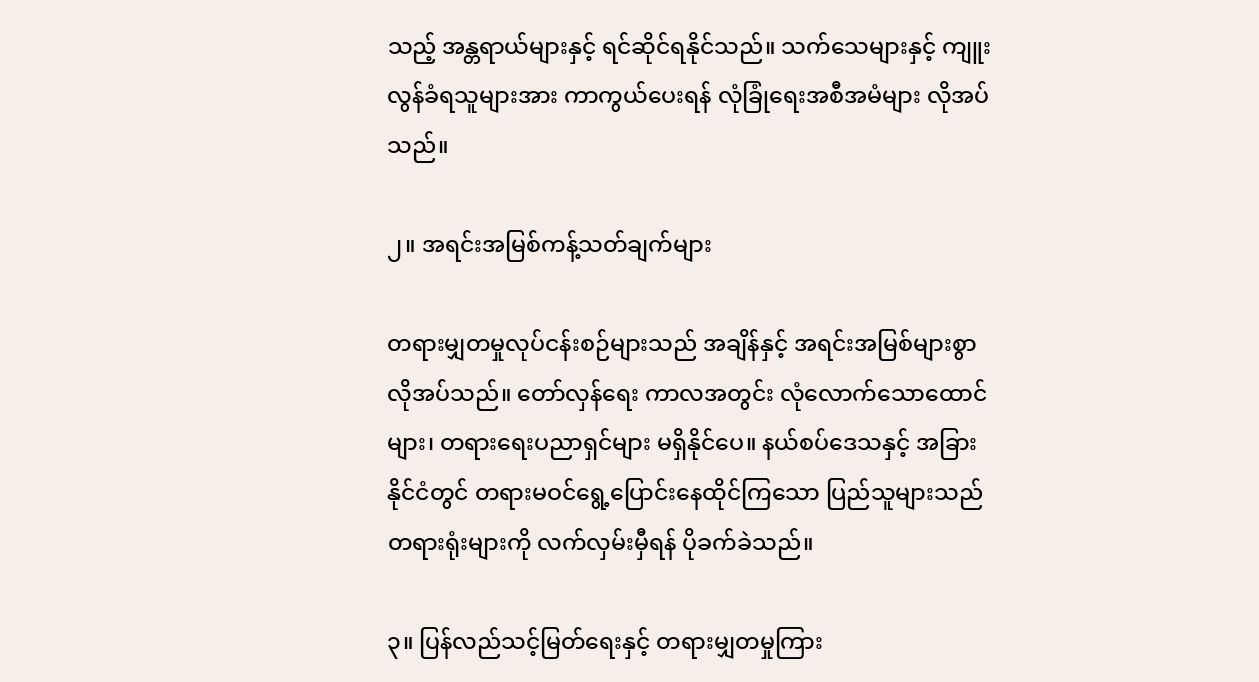သည့် အန္တရာယ်များနှင့် ရင်ဆိုင်ရနိုင်သည်။ သက်သေများနှင့် ကျူးလွန်ခံရသူများအား ကာကွယ်ပေးရန် လုံခြုံရေးအစီအမံများ လိုအပ်သည်။

၂။ အရင်းအမြစ်ကန့်သတ်ချက်များ

တရားမျှတမှုလုပ်ငန်းစဉ်များသည် အချိန်နှင့် အရင်းအမြစ်များစွာ လိုအပ်သည်။ တော်လှန်ရေး ကာလအတွင်း လုံလောက်သောထောင်များ၊ တရားရေးပညာရှင်များ မရှိနိုင်ပေ။ နယ်စပ်ဒေသနှင့် အခြားနိုင်ငံတွင် တရားမဝင်ရွေ့ပြောင်းနေထိုင်ကြသော ပြည်သူများသည် တရားရုံးများကို လက်လှမ်းမှီရန် ပိုခက်ခဲသည်။

၃။ ပြန်လည်သင့်မြတ်ရေးနှင့် တရားမျှတမှုကြား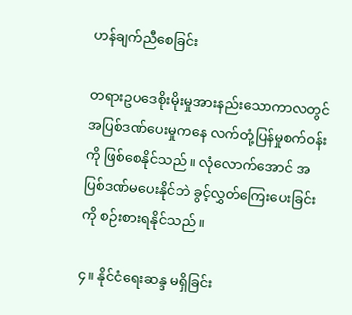ဟန်ချက်ညီစေခြင်း

တရားဥပဒေစိုးမိုးမှုအားနည်းသောကာလတွင် အပြစ်ဒဏ်ပေးမှုကနေ လက်တုံ့ပြန်မှုစက်ဝန်းကို ဖြစ်စေနိုင်သည်။ လုံလောက်အောင် အပြစ်ဒဏ်မပေးနိုင်ဘဲ ခွင့်လွှတ်ကြေးပေးခြင်းကို စဉ်းစားရနိုင်သည်။

၄။ နိုင်ငံရေးဆန္ဒ မရှိခြင်း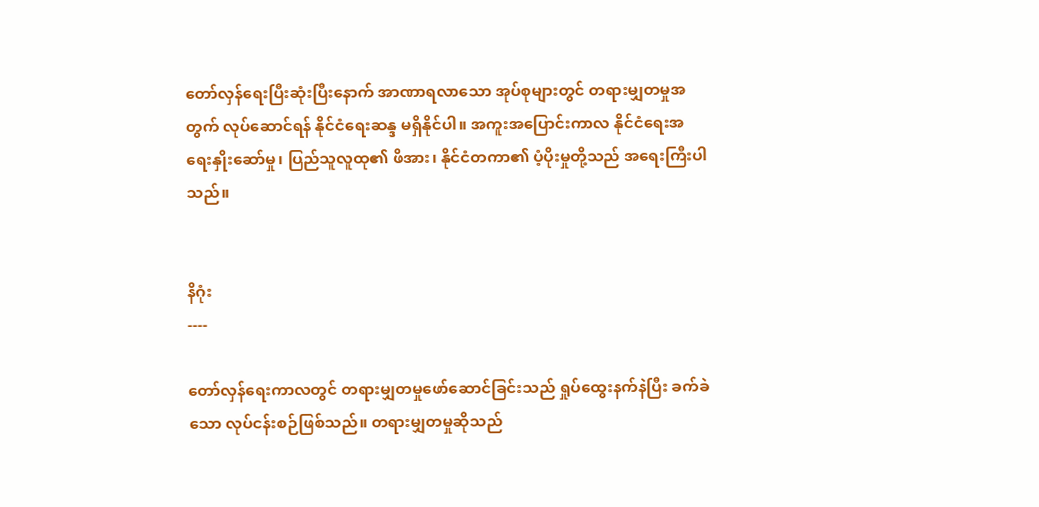တော်လှန်ရေးပြီးဆုံးပြီးနောက် အာဏာရလာသော အုပ်စုများတွင် တရားမျှတမှုအတွက် လုပ်ဆောင်ရန် နိုင်ငံရေးဆန္ဒ မရှိနိုင်ပါ။ အကူးအပြောင်းကာလ နိုင်ငံရေးအရေးနှိုးဆော်မှု၊ ပြည်သူလူထု၏ ဖိအား၊ နိုင်ငံတကာ၏ ပံ့ပိုးမှုတို့သည် အရေးကြီးပါသည်။


နိဂုံး
----

တော်လှန်ရေးကာလတွင် တရားမျှတမှုဖော်ဆောင်ခြင်းသည် ရှုပ်ထွေးနက်နဲပြီး ခက်ခဲသော လုပ်ငန်းစဉ်ဖြစ်သည်။ တရားမျှတမှုဆိုသည်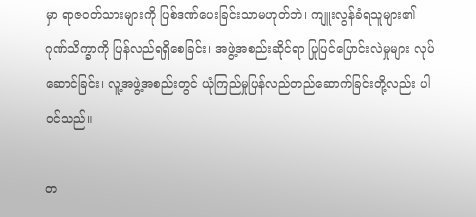မှာ ရာဇဝတ်သားများကို ပြစ်ဒဏ်ပေးခြင်းသာမဟုတ်ဘဲ၊ ကျူးလွန်ခံရသူများ၏ ဂုဏ်သိက္ခာကို ပြန်လည်ရရှိစေခြင်း၊ အဖွဲ့အစည်းဆိုင်ရာ ပြုပြင်ပြောင်းလဲမှုများ လုပ်ဆောင်ခြင်း၊ လူ့အဖွဲ့အစည်းတွင် ယုံကြည်မှုပြန်လည်တည်ဆောက်ခြင်းတို့လည်း ပါဝင်သည်။

တ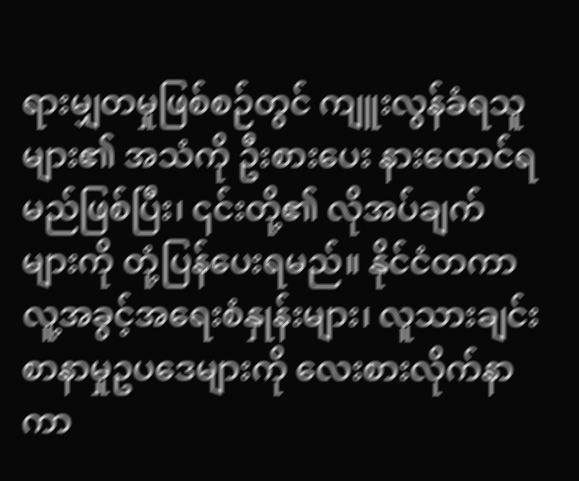ရားမျှတမှုဖြစ်စဉ်တွင် ကျူးလွန်ခံရသူများ၏ အသံကို ဦးစားပေး နားထောင်ရမည်ဖြစ်ပြီး၊ ၎င်းတို့၏ လိုအပ်ချက်များကို တုံ့ပြန်ပေးရမည်။ နိုင်ငံတကာလူ့အခွင့်အရေးစံနှုန်းများ၊ လူသားချင်းစာနာမှုဥပဒေများကို လေးစားလိုက်နာကာ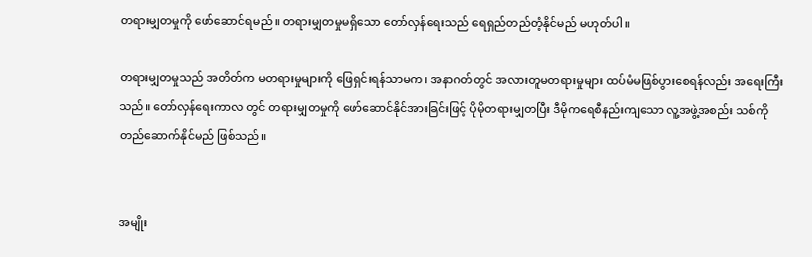တရားမျှတမှုကို ဖော်ဆောင်ရမည်။ တရားမျှတမှုမရှိသော တော်လှန်ရေးသည် ရေရှည်တည်တံ့နိုင်မည် မဟုတ်ပါ။

တရားမျှတမှုသည် အတိတ်က မတရားမှုများကို ဖြေရှင်းရန်သာမက၊ အနာဂတ်တွင် အလားတူမတရားမှုများ ထပ်မံမဖြစ်ပွားစေရန်လည်း အရေးကြီးသည်။ တော်လှန်ရေးကာလ တွင် တရားမျှတမှုကို ဖော်ဆောင်နိုင်အားခြင်းဖြင့် ပိုမိုတရားမျှတပြီး ဒီမိုကရေစီနည်းကျသော လူ့အဖွဲ့အစည်း သစ်ကို တည်ဆောက်နိုင်မည် ဖြစ်သည်။


အမျိုး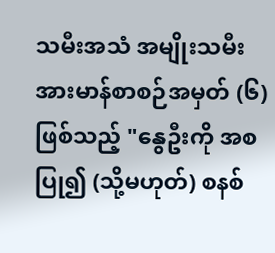သမီးအသံ အမျိုးသမီးအားမာန်စာစဉ်အမှတ် (၆) ဖြစ်သည့် "နွေဦးကို အစပြု၍ (သို့မဟုတ်) စနစ်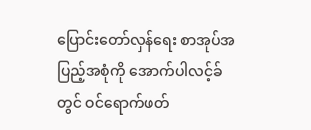ပြောင်းတော်လှန်ရေး စာအုပ်အပြည့်အစုံကို အောက်ပါလင့်ခ်တွင် ဝင်ရောက်ဖတ်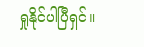ရှုနိုင်ပါပြီရှင်။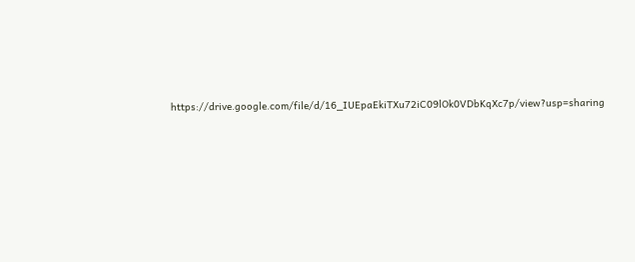https://drive.google.com/file/d/16_IUEpaEkiTXu72iC09lOk0VDbKqXc7p/view?usp=sharing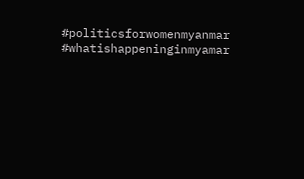#politicsforwomenmyanmar
#whatishappeninginmyamar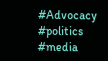#Advocacy
#politics
#media